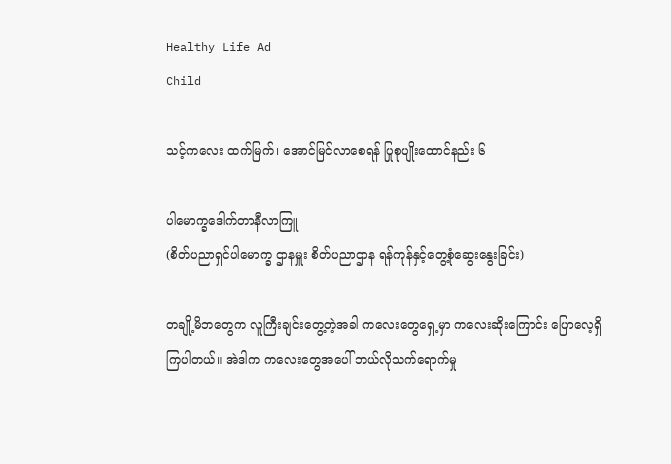Healthy Life Ad
Child

သင့်ကလေး ထက်မြက်၊ အောင်မြင်လာစေရန် ပြုစုပျိုးထောင်နည်း ၆

ပါမောက္ခဒေါက်တာနီလာကြူ
(စိတ်ပညာရှင်ပါမောက္ခ ဌာနမှူး စိတ်ပညာဌာန ရန်ကုန်နှင့်တွေ့စုံဆွေးနွေးခြင်း)

တချို့မိဘတွေက လူကြီးချင်းတွေ့တဲ့အခါ ကလေးတွေရှေ့မှာ ကလေးဆိုးကြောင်း ပြောလေ့ရှိကြပါတယ်။ အဲဒါက ကလေးတွေအပေါ် ဘယ်လိုသက်ရောက်မှု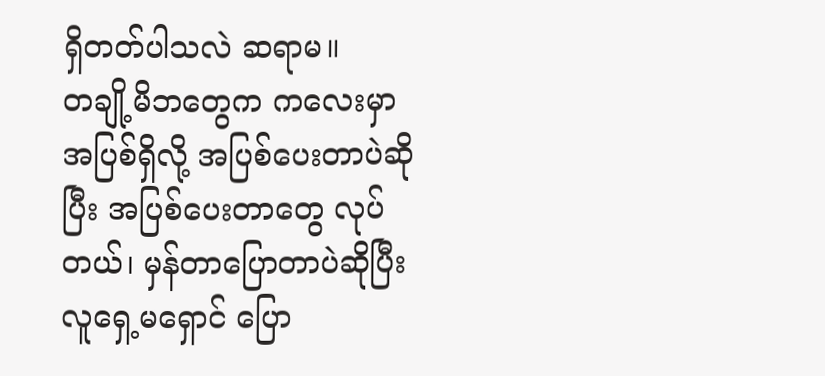ရှိတတ်ပါသလဲ ဆရာမ။
တချို့မိဘတွေက ကလေးမှာ အပြစ်ရှိလို့ အပြစ်ပေးတာပဲဆိုပြီး အပြစ်ပေးတာတွေ လုပ်တယ်၊ မှန်တာပြောတာပဲဆိုပြီး လူရှေ့မရှောင် ပြော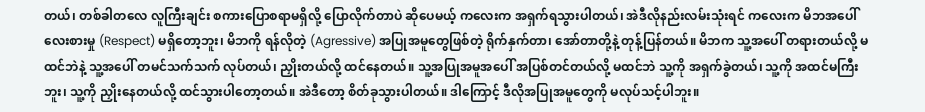တယ်၊ တစ်ခါတလေ လူကြီးချင်း စကားပြောစရာမရှိလို့ ပြောလိုက်တာပဲ ဆိုပေမယ့် ကလေးက အရှက်ရသွားပါတယ်၊ အဲဒီလိုနည်းလမ်းသုံးရင် ကလေးက မိဘအပေါ် လေးစားမှု (Respect) မရှိတော့ဘူး၊ မိဘကို ရန်လိုတဲ့ (Agressive) အပြုအမူတွေဖြစ်တဲ့ ရိုက်နှက်တာ၊ အော်တာတို့နဲ့ တုန့်ပြန်တယ်။ မိဘက သူ့အပေါ် တရားတယ်လို့ မထင်ဘဲနဲ့ သူ့အပေါ် တမင်သက်သက် လုပ်တယ်၊ ညှိုးတယ်လို့ ထင်နေတယ်။ သူ့အပြုအမူအပေါ် အပြစ်တင်တယ်လို့ မထင်ဘဲ သူ့ကို အရှက်ခွဲတယ်၊ သူ့ကို အထင်မကြီးဘူး၊ သူ့ကို ညှိုးနေတယ်လို့ ထင်သွားပါတော့တယ်။ အဲဒီတော့ စိတ်ခုသွားပါတယ်။ ဒါကြောင့် ဒီလိုအပြုအမူတွေကို မလုပ်သင့်ပါဘူး။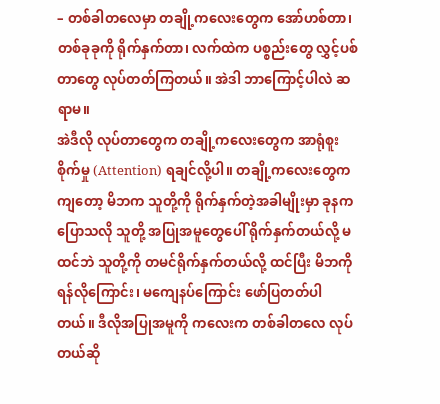– တစ်ခါတလေမှာ တချို့ကလေးတွေက အော်ဟစ်တာ၊ တစ်ခုခုကို ရိုက်နှက်တာ၊ လက်ထဲက ပစ္စည်းတွေ လွှင့်ပစ်တာတွေ လုပ်တတ်ကြတယ်။ အဲဒါ ဘာကြောင့်ပါလဲ ဆရာမ။
အဲဒီလို လုပ်တာတွေက တချို့ကလေးတွေက အာရုံစူးစိုက်မှု (Attention) ရချင်လို့ပါ။ တချို့ကလေးတွေကကျတော့ မိဘက သူတို့ကို ရိုက်နှက်တဲ့အခါမျိုးမှာ ခုနကပြောသလို သူတို့ အပြုအမူတွေပေါ် ရိုက်နှက်တယ်လို့ မထင်ဘဲ သူတို့ကို တမင်ရိုက်နှက်တယ်လို့ ထင်ပြီး မိဘကို ရန်လိုကြောင်း၊ မကျေနပ်ကြောင်း ဖော်ပြတတ်ပါတယ်။ ဒီလိုအပြုအမူကို ကလေးက တစ်ခါတလေ လုပ်တယ်ဆို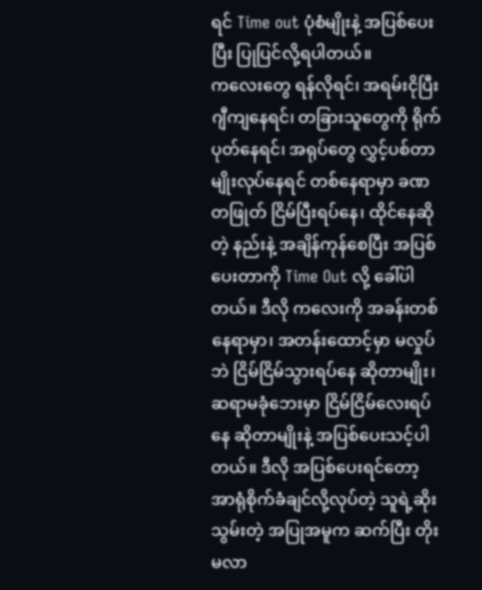ရင် Time out ပုံစံမျိုးနဲ့ အပြစ်ပေးပြီး ပြုပြင်လို့ရပါတယ်။
ကလေးတွေ ရန်လိုရင်၊ အရမ်းငိုပြီး ဂျီကျနေရင်၊ တခြားသူတွေကို ရိုက်ပုတ်နေရင်၊ အရုပ်တွေ လွှင့်ပစ်တာမျိုးလုပ်နေရင် တစ်နေရာမှာ ခဏတဖြုတ် ငြိမ်ပြီးရပ်နေ၊ ထိုင်နေဆိုတဲ့ နည်းနဲ့ အချိန်ကုန်စေပြီး အပြစ်ပေးတာကို Time Out လို့ ခေါ်ပါတယ်။ ဒီလို ကလေးကို အခန်းတစ်နေရာမှာ၊ အတန်းထောင့်မှာ မလှုပ်ဘဲ ငြိမ်ငြိမ်သွားရပ်နေ ဆိုတာမျိုး၊ ဆရာမခုံဘေးမှာ ငြိမ်ငြိမ်လေးရပ်နေ ဆိုတာမျိုးနဲ့ အပြစ်ပေးသင့်ပါတယ်။ ဒီလို အပြစ်ပေးရင်တော့ အာရုံစိုက်ခံချင်လို့လုပ်တဲ့ သူရဲ့ဆိုးသွမ်းတဲ့ အပြုအမူက ဆက်ပြီး တိုးမလာ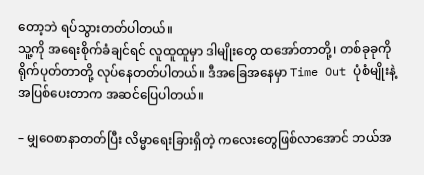တော့ဘဲ ရပ်သွားတတ်ပါတယ်။
သူ့ကို အရေးစိုက်ခံချင်ရင် လူထူထူမှာ ဒါမျိုးတွေ ထအော်တာတို့၊ တစ်ခုခုကို ရိုက်ပုတ်တာတို့ လုပ်နေတတ်ပါတယ်။ ဒီအခြေအနေမှာ Time Out ပုံစံမျိုးနဲ့ အပြစ်ပေးတာက အဆင်ပြေပါတယ်။

– မျှဝေစာနာတတ်ပြီး လိမ္မာရေးခြားရှိတဲ့ ကလေးတွေဖြစ်လာအောင် ဘယ်အ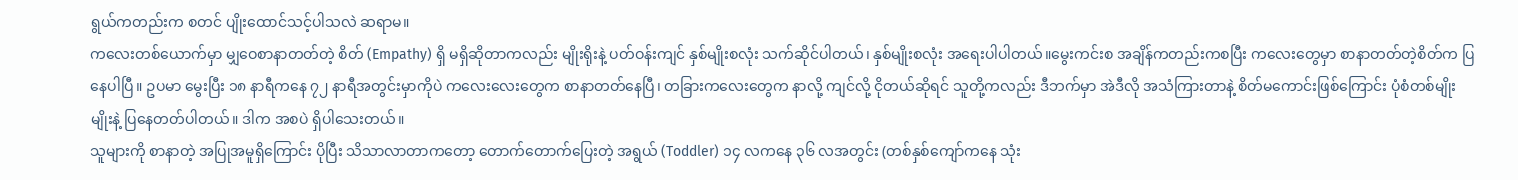ရွယ်ကတည်းက စတင် ပျိုးထောင်သင့်ပါသလဲ ဆရာမ။
ကလေးတစ်ယောက်မှာ မျှဝေစာနာတတ်တဲ့ စိတ် (Empathy) ရှိ မရှိဆိုတာကလည်း မျိုးရိုးနဲ့ ပတ်ဝန်းကျင် နှစ်မျိုးစလုံး သက်ဆိုင်ပါတယ်၊ နှစ်မျိုးစလုံး အရေးပါပါတယ်။မွေးကင်းစ အချိန်ကတည်းကစပြီး ကလေးတွေမှာ စာနာတတ်တဲ့စိတ်က ပြနေပါပြီ။ ဥပမာ မွေးပြီး ၁၈ နာရီကနေ ၇၂ နာရီအတွင်းမှာကိုပဲ ကလေးလေးတွေက စာနာတတ်နေပြီ၊ တခြားကလေးတွေက နာလို့ ကျင်လို့ ငိုတယ်ဆိုရင် သူတို့ကလည်း ဒီဘက်မှာ အဲဒီလို အသံကြားတာနဲ့ စိတ်မကောင်းဖြစ်ကြောင်း ပုံစံတစ်မျိုးမျိုးနဲ့ ပြနေတတ်ပါတယ်။ ဒါက အစပဲ ရှိပါသေးတယ်။
သူများကို စာနာတဲ့ အပြုအမူရှိကြောင်း ပိုပြီး သိသာလာတာကတော့ တောက်တောက်ပြေးတဲ့ အရွယ် (Toddler) ၁၄ လကနေ ၃၆ လအတွင်း (တစ်နှစ်ကျော်ကနေ သုံး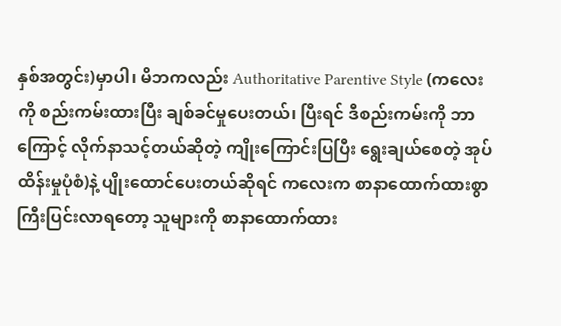နှစ်အတွင်း)မှာပါ၊ မိဘကလည်း Authoritative Parentive Style (ကလေးကို စည်းကမ်းထားပြီး ချစ်ခင်မှုပေးတယ်၊ ပြီးရင် ဒီစည်းကမ်းကို ဘာကြောင့် လိုက်နာသင့်တယ်ဆိုတဲ့ ကျိုးကြောင်းပြပြီး ရွေးချယ်စေတဲ့ အုပ်ထိန်းမှုပုံစံ)နဲ့ ပျိုးထောင်ပေးတယ်ဆိုရင် ကလေးက စာနာထောက်ထားစွာ ကြီးပြင်းလာရတော့ သူများကို စာနာထောက်ထား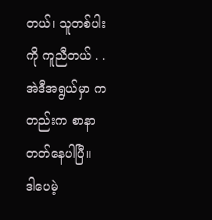တယ်၊ သူတစ်ပါးကို ကူညီတယ် . . အဲဒီအရွယ်မှာ ကတည်းက စာနာတတ်နေပါပြီ။
ဒါပေမဲ့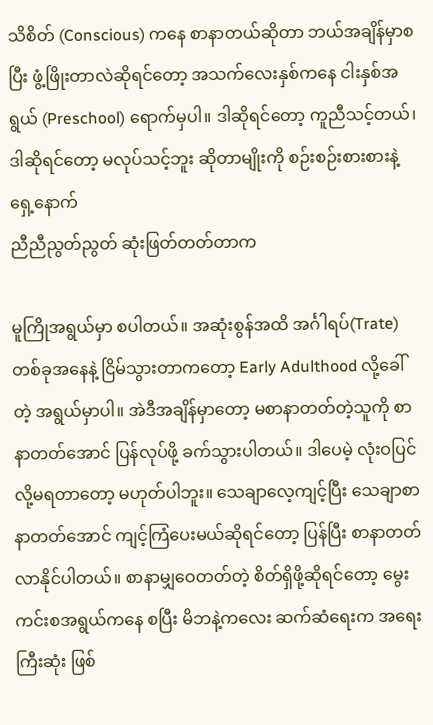သိစိတ် (Conscious) ကနေ စာနာတယ်ဆိုတာ ဘယ်အချိန်မှာစပြီး ဖွံ့ဖြိုးတာလဲဆိုရင်တော့ အသက်လေးနှစ်ကနေ ငါးနှစ်အရွယ် (Preschool) ရောက်မှပါ။ ဒါဆိုရင်တော့ ကူညီသင့်တယ်၊ ဒါဆိုရင်တော့ မလုပ်သင့်ဘူး ဆိုတာမျိုးကို စဉ်းစဉ်းစားစားနဲ့ ရှေ့နောက်
ညီညီညွတ်ညွတ် ဆုံးဖြတ်တတ်တာက

မူကြိုအရွယ်မှာ စပါတယ်။ အဆုံးစွန်အထိ အင်္ဂါရပ်(Trate) တစ်ခုအနေနဲ့ ငြိမ်သွားတာကတော့ Early Adulthood လို့ခေါ်တဲ့ အရွယ်မှာပါ။ အဲဒီအချိန်မှာတော့ မစာနာတတ်တဲ့သူကို စာနာတတ်အောင် ပြန်လုပ်ဖို့ ခက်သွားပါတယ်။ ဒါပေမဲ့ လုံးဝပြင်လို့မရတာတော့ မဟုတ်ပါဘူး။ သေချာလေ့ကျင့်ပြီး သေချာစာနာတတ်အောင် ကျင့်ကြံပေးမယ်ဆိုရင်တော့ ပြန်ပြီး စာနာတတ်လာနိုင်ပါတယ်။ စာနာမျှဝေတတ်တဲ့ စိတ်ရှိဖို့ဆိုရင်တော့ မွေးကင်းစအရွယ်ကနေ စပြီး မိဘနဲ့ကလေး ဆက်ဆံရေးက အရေးကြီးဆုံး ဖြစ်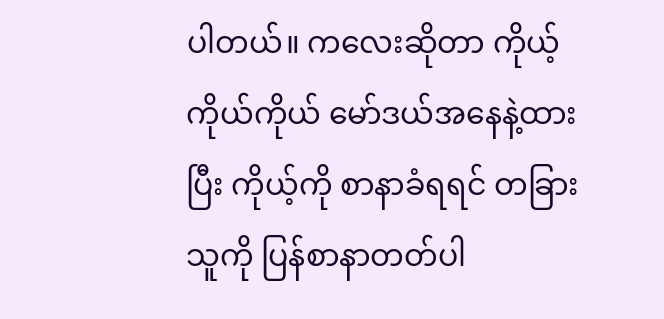ပါတယ်။ ကလေးဆိုတာ ကိုယ့်ကိုယ်ကိုယ် မော်ဒယ်အနေနဲ့ထားပြီး ကိုယ့်ကို စာနာခံရရင် တခြားသူကို ပြန်စာနာတတ်ပါ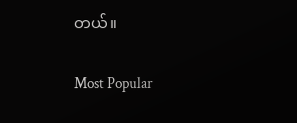တယ်။

Most Popular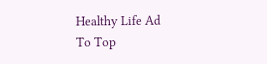Healthy Life Ad
To Top